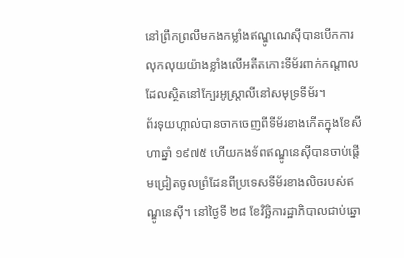នៅព្រឹកព្រលឹមកងកម្លាំងឥណ្ឌូណេស៊ីបានបើកការលុកលុយយ៉ាងខ្លាំងលើអតីតកោះទីម័រពាក់កណ្ដាលដែលស្ថិតនៅក្បែរអូស្ត្រាលីនៅសមុទ្រទីម័រ។
ព័រទុយហ្កាល់បានចាកចេញពីទីម័រខាងកើតក្នុងខែសីហាឆ្នាំ ១៩៧៥ ហើយកងទ័ពឥណ្ឌូនេស៊ីបានចាប់ផ្តើមជ្រៀតចូលព្រំដែនពីប្រទេសទីម័រខាងលិចរបស់ឥណ្ឌូនេស៊ី។ នៅថ្ងៃទី ២៨ ខែវិច្ឆិការដ្ឋាភិបាលជាប់ឆ្នោ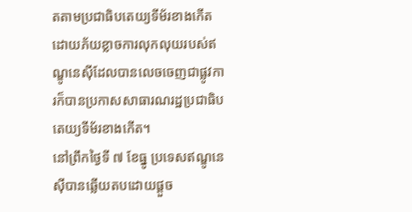តតាមប្រជាធិបតេយ្យទីម័រខាងកើតដោយភ័យខ្លាចការលុកលុយរបស់ឥណ្ឌូនេស៊ីដែលបានលេចចេញជាផ្លូវការក៏បានប្រកាសសាធារណរដ្ឋប្រជាធិបតេយ្យទីម័រខាងកើត។
នៅព្រឹកថ្ងៃទី ៧ ខែធ្នូ ប្រទេសឥណ្ឌូនេស៊ីបានឆ្លើយតបដោយផ្តួច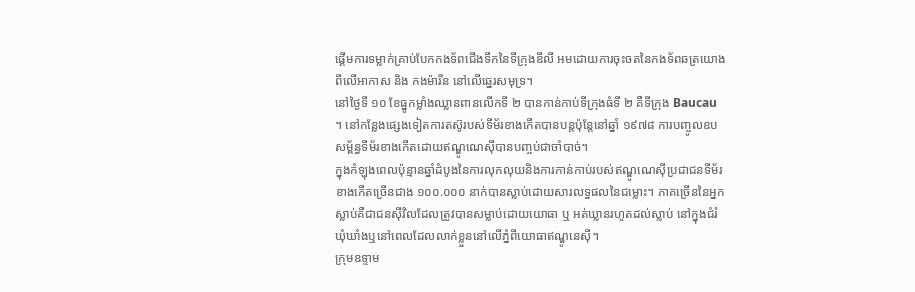ផ្តើមការទម្លាក់គ្រាប់បែកកងទ័ពជើងទឹកនៃទីក្រុងឌីលី អមដោយការចុះចតនៃកងទ័ពឆត្រយោងពីលើអាកាស និង កងម៉ារីន នៅលើឆ្នេរសមុទ្រ។
នៅថ្ងៃទី ១០ ខែធ្នូកម្លាំងឈ្លានពានលើកទី ២ បានកាន់កាប់ទីក្រុងធំទី ២ គឺទីក្រុង Baucau ។ នៅកន្លែងផ្សេងទៀតការតស៊ូរបស់ទីម័រខាងកើតបានបន្តប៉ុន្តែនៅឆ្នាំ ១៩៧៨ ការបញ្ចូលឧបសម្ព័ន្ធទីម័រខាងកើតដោយឥណ្ឌូណេស៊ីបានបញ្ចប់ជាចាំបាច់។
ក្នុងកំឡុងពេលប៉ុន្មានឆ្នាំដំបូងនៃការលុកលុយនិងការកាន់កាប់របស់ឥណ្ឌូណេស៊ីប្រជាជនទីម័រខាងកើតច្រើនជាង ១០០.០០០ នាក់បានស្លាប់ដោយសារលទ្ធផលនៃជម្លោះ។ ភាគច្រើននៃអ្នកស្លាប់គឺជាជនស៊ីវិលដែលត្រូវបានសម្លាប់ដោយយោធា ឬ អត់ឃ្លានរហូតដល់ស្លាប់ នៅក្នុងជំរំឃុំឃាំងឬនៅពេលដែលលាក់ខ្លួននៅលើភ្នំពីយោធាឥណ្ឌូនេស៊ី។
ក្រុមឧទ្ទាម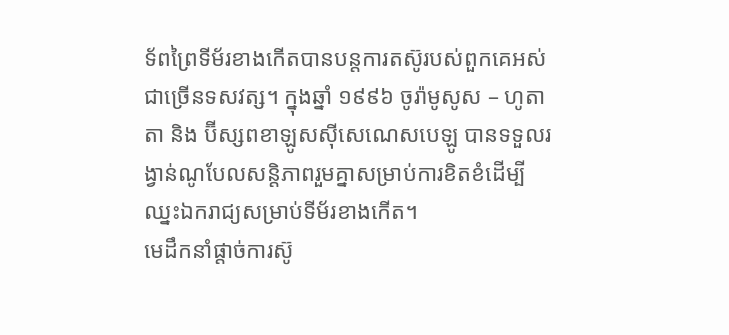ទ័ពព្រៃទីម័រខាងកើតបានបន្តការតស៊ូរបស់ពួកគេអស់ជាច្រើនទសវត្ស។ ក្នុងឆ្នាំ ១៩៩៦ ចូរ៉ាមូសូស – ហូតាតា និង ប៊ីស្សពខាឡូសស៊ីសេណេសបេឡូ បានទទួលរង្វាន់ណូបែលសន្តិភាពរួមគ្នាសម្រាប់ការខិតខំដើម្បីឈ្នះឯករាជ្យសម្រាប់ទីម័រខាងកើត។
មេដឹកនាំផ្តាច់ការស៊ូ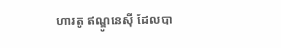ហារតូ ឥណ្ឌូនេស៊ី ដែលបា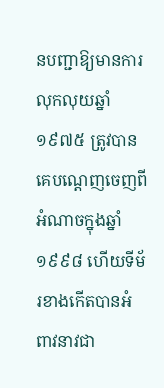នបញ្ជាឱ្យមានការលុកលុយឆ្នាំ ១៩៧៥ ត្រូវបានគេបណ្តេញចេញពីអំណាចក្នុងឆ្នាំ ១៩៩៨ ហើយទីម័រខាងកើតបានអំពាវនាវជា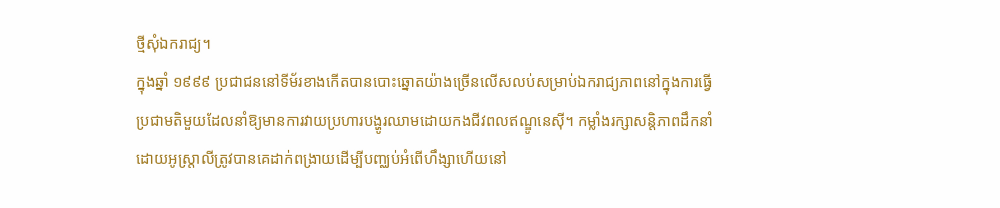ថ្មីសុំឯករាជ្យ។
ក្នុងឆ្នាំ ១៩៩៩ ប្រជាជននៅទីម័រខាងកើតបានបោះឆ្នោតយ៉ាងច្រើនលើសលប់សម្រាប់ឯករាជ្យភាពនៅក្នុងការធ្វើប្រជាមតិមួយដែលនាំឱ្យមានការវាយប្រហារបង្ហូរឈាមដោយកងជីវពលឥណ្ឌូនេស៊ី។ កម្លាំងរក្សាសន្តិភាពដឹកនាំដោយអូស្រ្តាលីត្រូវបានគេដាក់ពង្រាយដើម្បីបញ្ឈប់អំពើហឹង្សាហើយនៅ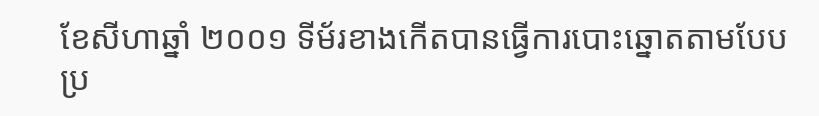ខែសីហាឆ្នាំ ២០០១ ទីម័រខាងកើតបានធ្វើការបោះឆ្នោតតាមបែបប្រ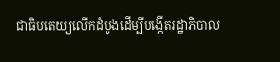ជាធិបតេយ្យលើកដំបូងដើម្បីបង្កើតរដ្ឋាភិបាល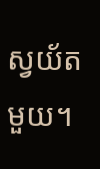ស្វយ័តមួយ។